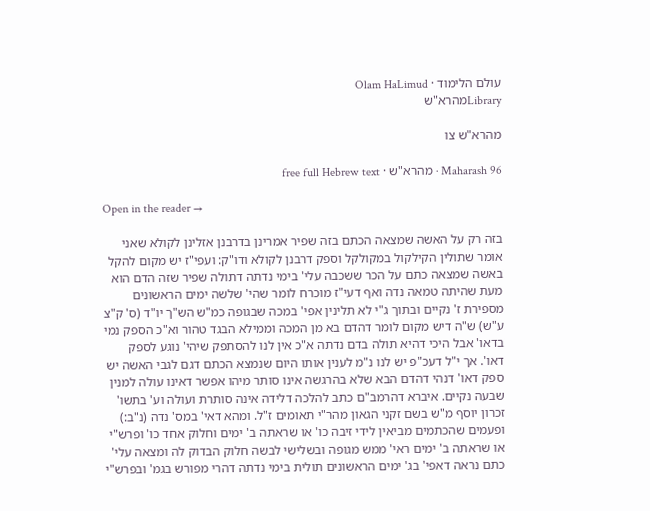עולם הלימוד · Olam HaLimud
Libraryמהרא"ש

מהרא"ש צו

Maharash 96 · מהרא"ש · free full Hebrew text

Open in the reader →

בזה רק על האשה שמצאה הכתם בזה שפיר אמרינן בדרבנן אזלינן לקולא שאני אומר שתולין הקילקול במקולקל וספק דרבנן לקולא ודו"ק: ועפי"ז יש מקום להקל באשה שמצאה כתם על הכר ששכבה עלי' בימי נדתה דתולה שפיר שזה הדם הוא מעת שהיתה טמאה נדה ואף דעי"ז מוכרח לומר שהי' שלשה ימים הראשונים מספירת ז' נקיים ובתוך ג"י לא תלינין אפי' במכה שבגופה כמ"ש הש"ך יו"ד (ס' ק"צ ע"ש) ש"ה דיש מקום לומר דהדם בא מן המכה וממילא הבגד טהור וא"כ הספק נמי בדאו' אבל היכי דהיא תולה בדם נדתה א"כ אין לנו להסתפק שיהי' נוגע לספק דאו'. אך י"ל דעכ"פ יש לנו נ"מ לענין אותו היום שנמצא הכתם דגם לגבי האשה יש ספק דאו' דנהי דהדם הבא שלא בהרגשה אינו סותר מיהו אפשר דאינו עולה למנין שבעה נקיים. איברא דהרמב"ם כתב להלכה דלידה אינה סותרת ועולה וע' בתשו' זכרון יוסף מ"ש בשם זקני הגאון מהר"י תאומים ז"ל. ומהא דאי' במס' נדה (נ"ב:) ופעמים שהכתמים מביאין לידי זיבה כו' או שראתה ב' ימים וחלוק אחד כו' ופרש"י או שראתה ב' ימים ראי' ממש מגופה ובשלישי לבשה חלוק הבדוק לה ומצאה עלי' כתם נראה דאפי' בג' ימים הראשונים תולית בימי נדתה דהרי מפורש בגמ' ובפרש"י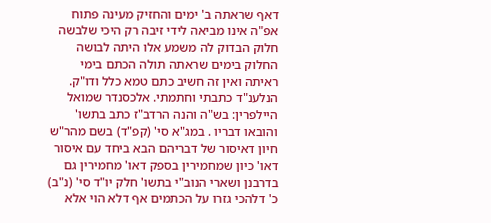דאף שראתה ב' ימים והחזיק מעינה פתוח אפ"ה אינו מביאה לידי זיבה רק היכי שלבשה חלוק הבדוק לה משמע אלו היתה לבושה החלוק בימים שראתה תולה הכתם בימי ראיתה ואין זה חשיב כתם טמא כלל ודו"ק. הנלענ"ד כתבתי וחתמתי. אלכסנדר שמואל היילפרין: בש"ה והנה הרדב"ז כתב בתשו' והובאו דבריו . במג"א סי' (קפ"ד) בשם מהר"ש חיון דאיסור של דבריהם הבא ביחד עם איסור דאו' כיון שמחמירין בספק דאו' מחמירין גם בדרבנן ושארי הנוב"י בתשו' חלק יו"ד סי' (נ"ב) כ' דלהכי גזרו על הכתמים אף דלא הוי אלא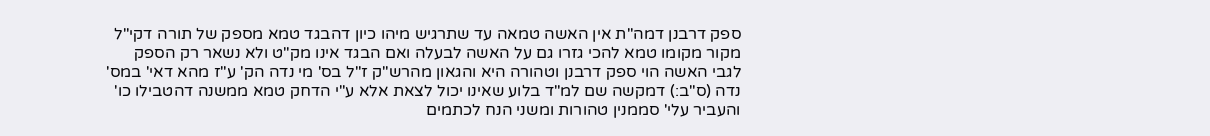ספק דרבנן דמה"ת אין האשה טמאה עד שתרגיש מיהו כיון דהבגד טמא מספק של תורה דקי"ל מקור מקומו טמא להכי גזרו גם על האשה לבעלה ואם הבגד אינו מק"ט ולא נשאר רק הספק לגבי האשה הוי ספק דרבנן וטהורה היא והגאון מהרש"ק ז"ל בס' מי נדה הק' ע"ז מהא דאי' במס' נדה (ס"ב:) דמקשה שם למ"ד בלוע שאינו יכול לצאת אלא ע"י הדחק טמא ממשנה דהטבילו כו' והעביר עלי' סממנין טהורות ומשני הנח לכתמים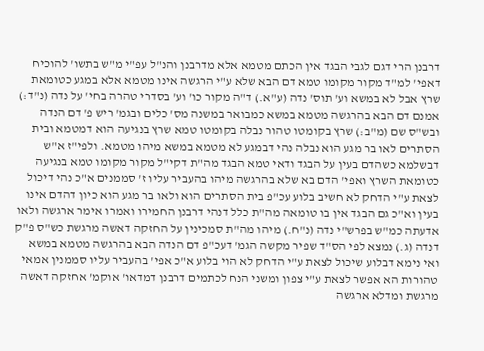דרבנן הרי דגם לגבי הבגד אין הכתם מטמא אלא מדרבנן והנ"ל עפ"י מ"ש בתשו' להוכיח דאפי' למ"ד מקור מקומו טמא דם הבא שלא ע"י הרגשה אינו מטמא אלא במגע כטומאת שרץ אבל לא במשא וע' תוס' נדה (ע"א.) ד"ה מקור כו' וע' בסדרי טהרה בחי' על נדה (נ"ד:) אמנם דם הבא בהרגשה מטמא במשא כמבואר במשנה מס' כלים ובגמ' ריש פ' דם הנדה ובש"ס שם (מ"ב:) שרץ בקומטו טהור נבלה בקומטו טמא שרץ בנגיעה הוא דמטמא ובית הסתרים לאו בר מגע הוא נבלה נהי דבמגע לא מטמא במשא מיהו מטמא. ולפי"ז א"ש דבשלמא כשהדם בעין על הבגד ודאי טמא הבגד מה"ת דקי"ל מקור מקומו טמא בנגיעה כטומאת השרץ ואפי' הדם בא שלא בהרגשה מיהו בהעביר עליו ז' סממנים א"כ נהי דיכול לצאת ע"י הדחק לא חשיב בלוע עכ"פ בית הסתרים הוא ולאו בר מגע הוא כיון דהדם אינו בעין וא"כ גם הבגד אין בו טומאה מה"ת כלל דנהי דרבנן החמירו ואמרו אימר ארגשה ולאו אדעתה כמ"ש בפרש"י נדה (נ"ח.) מיהו מה"ת סמכינין על החזקה דאשה מרגשת כש"ס פ"ק דנדה (ג.) נמצא לפי הס"ד שפיר מקשה הגמ' דעכ"פ דם הנדה הבא בהרגשה מטמא במשא ואי נימא דבלוע שיכול לצאת ע"י הדחק לא הוי בלוע א"כ אפי' בהעביר עליו סממנין אמאי טהורות הא אפשר לצאת ע"י צפון ומשני הנח לכתמים דרבנן דמדאו' אוקמ' אחזקה דאשה מרגשת ומדלא ארגשה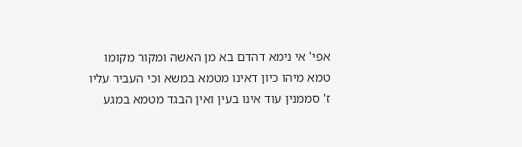אפי' אי נימא דהדם בא מן האשה ומקור מקומו טמא מיהו כיון דאינו מטמא במשא וכי העביר עליו ז' סממנין עוד אינו בעין ואין הבגד מטמא במגע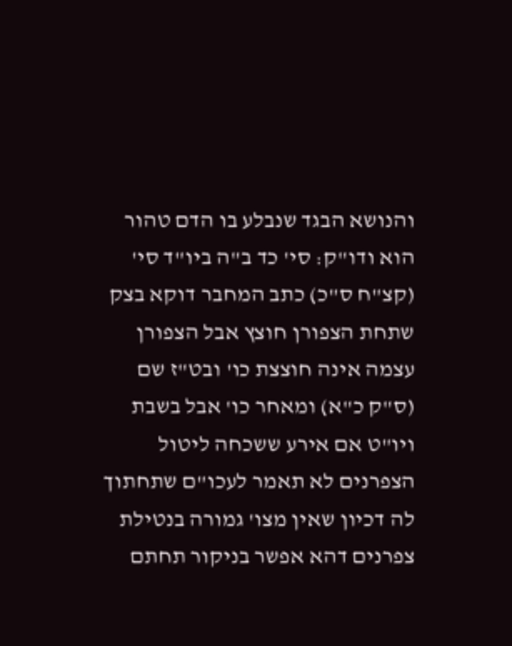והנושא הבגד שנבלע בו הדם טהור הוא ודו"ק: סי' כד ב"ה ביו"ד סי' (קצ"ח ס"כ) כתב המחבר דוקא בצק שתחת הצפורן חוצץ אבל הצפורן עצמה אינה חוצצת כו' ובט"ז שם (ס"ק כ"א) ומאחר כו' אבל בשבת ויו"ט אם אירע ששכחה ליטול הצפרנים לא תאמר לעכו"ם שתחתוך לה דכיון שאין מצו' גמורה בנטילת צפרנים דהא אפשר בניקור תחתם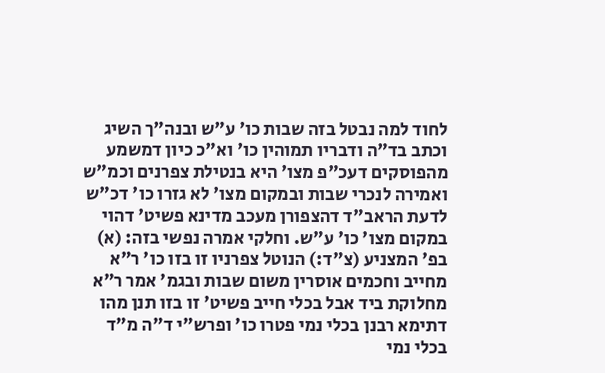לחוד למה נבטל בזה שבות כו' ע"ש ובנה"ך השיג וכתב בד"ה ודבריו תמוהין כו' וא"כ כיון דמשמע מהפוסקים דעכ"פ מצו' היא בנטילת צפרנים וכמ"ש ואמירה לנכרי שבות ובמקום מצו' לא גזרו כו' דכ"ש לדעת הראב"ד דהצפורן מעכב מדינא פשיט' דהוי במקום מצו' כו' ע"ש. וחלקי אמרה נפשי בזה: (א) בפ' המצניע (צ"ד:) הנוטל צפרניו זו בזו כו' ר"א מחייב וחכמים אוסרין משום שבות ובגמ' אמר ר"א מחלוקת ביד אבל בכלי חייב פשיט' זו בזו תנן מהו דתימא רבנן בכלי נמי פטרו כו' ופרש"י ד"ה מ"ד בכלי נמי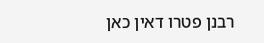רבנן פטרו דאין כאן